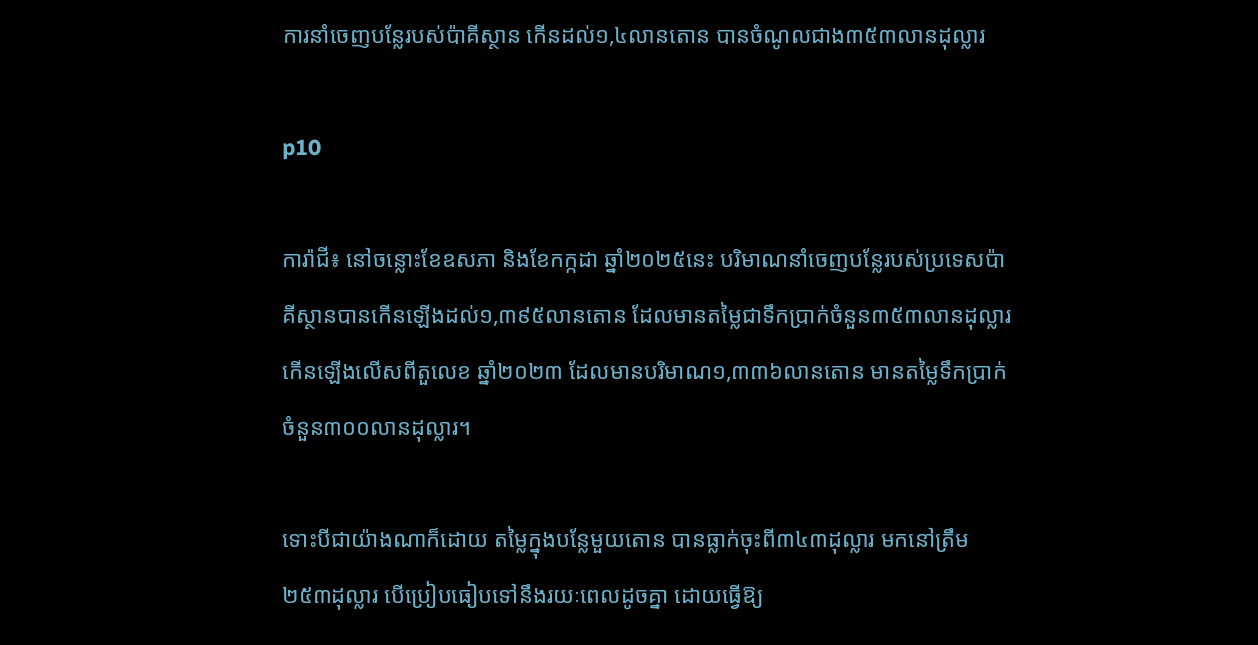ការនាំចេញបន្លែរបស់ប៉ាគីស្ថាន កើនដល់១,៤លានតោន បានចំណូលជាង៣៥៣លានដុល្លារ

p10

ការ៉ាជី៖ នៅចន្លោះខែឧសភា និងខែកក្កដា ឆ្នាំ២០២៥នេះ បរិមាណនាំចេញបន្លែរបស់ប្រទេសប៉ាគីស្ថានបានកើនឡើងដល់១,៣៩៥លានតោន ដែលមានតម្លៃជាទឹកប្រាក់ចំនួន៣៥៣លានដុល្លារ កើនឡើងលើសពីតួលេខ ឆ្នាំ២០២៣ ដែលមានបរិមាណ១,៣៣៦លានតោន មានតម្លៃទឹកប្រាក់ចំនួន៣០០លានដុល្លារ។

ទោះបីជាយ៉ាងណាក៏ដោយ តម្លៃក្នុងបន្លែមួយតោន បានធ្លាក់ចុះពី៣៤៣ដុល្លារ មកនៅត្រឹម២៥៣ដុល្លារ បើប្រៀបធៀបទៅនឹងរយៈពេលដូចគ្នា ដោយធ្វើឱ្យ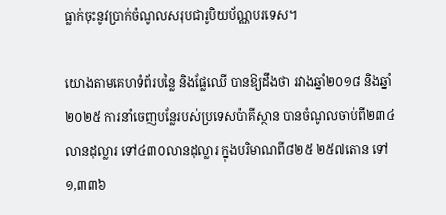ធ្លាក់ចុះនូវប្រាក់ចំណូលសរុបជារូបិយប័ណ្ណបរទេស។

យោងតាមគេហទំព័របន្លៃ និងផ្លែឈើ បានឱ្យដឹងថា រវាងឆ្នាំ២០១៨ និងឆ្នាំ២០២៥ ការនាំចេញបន្លែរបស់ប្រទេសប៉ាគីស្ថាន បានចំណូលចាប់ពី២៣៤លានដុល្លារ ទៅ៤៣០លានដុល្លារ ក្នុងបរិមាណពី៨២៥ ២៥៧តោន ទៅ១,៣៣៦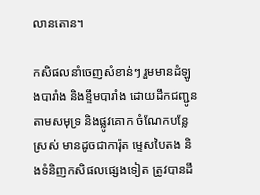លានតោន។

កសិផលនាំចេញសំខាន់ៗ រួមមានដំឡូងបារាំង និងខ្ទឹមបារាំង ដោយដឹកជញ្ជូនតាមសមុទ្រ និងផ្លូវគោក ចំណែកបន្លែស្រស់ មានដូចជាការ៉ុត ម្ទេសបៃតង និងទំនិញកសិផលផ្សេងទៀត ត្រូវបានដឹ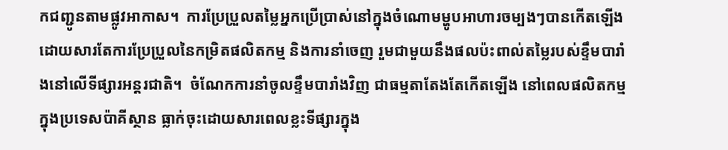កជញ្ជូនតាមផ្លូវអាកាស។  ការប្រែប្រួលតម្លៃអ្នកប្រើប្រាស់នៅក្នុងចំណោមម្ហូបអាហារចម្បងៗបានកើតឡើងដោយសារតែការប្រែប្រួលនៃកម្រិតផលិតកម្ម និងការនាំចេញ រួមជាមួយនឹងផលប៉ះពាល់តម្លៃរបស់ខ្ទឹមបារាំងនៅលើទីផ្សារអន្តរជាតិ។  ចំណែកការនាំចូលខ្ទឹមបារាំងវិញ ជាធម្មតាតែងតែកើតឡើង នៅពេលផលិតកម្មក្នុងប្រទេសប៉ាគីស្ថាន ធ្លាក់ចុះដោយសារពេលខ្លះទីផ្សារក្នុង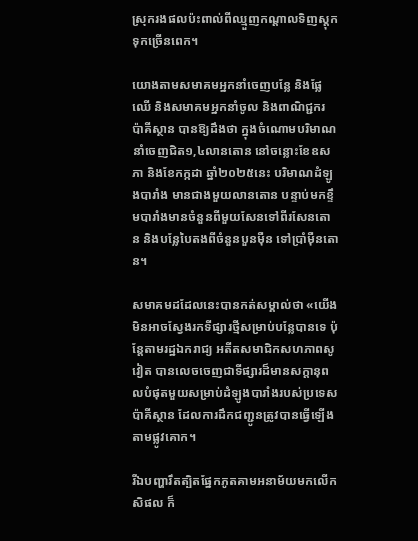ស្រុករងផលប៉ះពាល់ពីឈ្មួញកណ្តាលទិញស្តុកទុកច្រើនពេក។

យោងតាមសមាគមអ្នកនាំចេញបន្លែ និងផ្លែឈើ និងសមាគមអ្នកនាំចូល និងពាណិជ្ជករ ប៉ាគីស្ថាន បានឱ្យដឹងថា ក្នុងចំណោមបរិមាណនាំចេញជិត១,៤លានតោន នៅចន្លោះខែឧសភា និងខែកក្កដា ឆ្នាំ២០២៥នេះ បរិមាណដំឡូងបារាំង មានជាងមួយលានតោន បន្ទាប់មកខ្ទឹមបារាំងមានចំនួនពីមួយសែនទៅពីរសែនតោន និងបន្លែបៃតងពីចំនួនបួនម៉ឺន ទៅប្រាំម៉ឺនតោន។

សមាគមដដែលនេះបានកត់សម្គាល់ថា «យើងមិនអាចស្វែងរកទីផ្សារថ្មីសម្រាប់បន្លែបានទេ ប៉ុន្តែតាមរដ្ឋឯករាជ្យ អតីតសមាជិកសហភាពសូវៀត បានលេចចេញជាទីផ្សារដ៏មានសក្តានុពលបំផុតមួយសម្រាប់ដំឡូងបារាំងរបស់ប្រទេសប៉ាគីស្ថាន ដែលការដឹកជញ្ជូនត្រូវបានធ្វើឡើងតាមផ្លូវគោក។

រីឯបញ្ហារឹតត្បិតផ្នែកភូតគាមអនាម័យមកលើកសិផល ក៏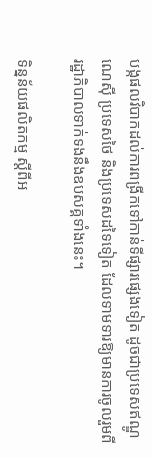បង្កផលវិបាកដល់ការពង្រីកទៅកាន់ទីផ្សារផ្សេងទៀត ដូចជាប្រទេសឥណ្ឌូណេស៊ី ប្រទេសថៃ និងប្រទេសដទៃទៀត ដែលទាមទារឱ្យមានការចូលរួមពីរដ្ឋាភិបាលទាក់ទងនឹងឧបសគ្គទាំងនេះ។

ទិន្នន័យផលិតកម្ម ស្តីពីអ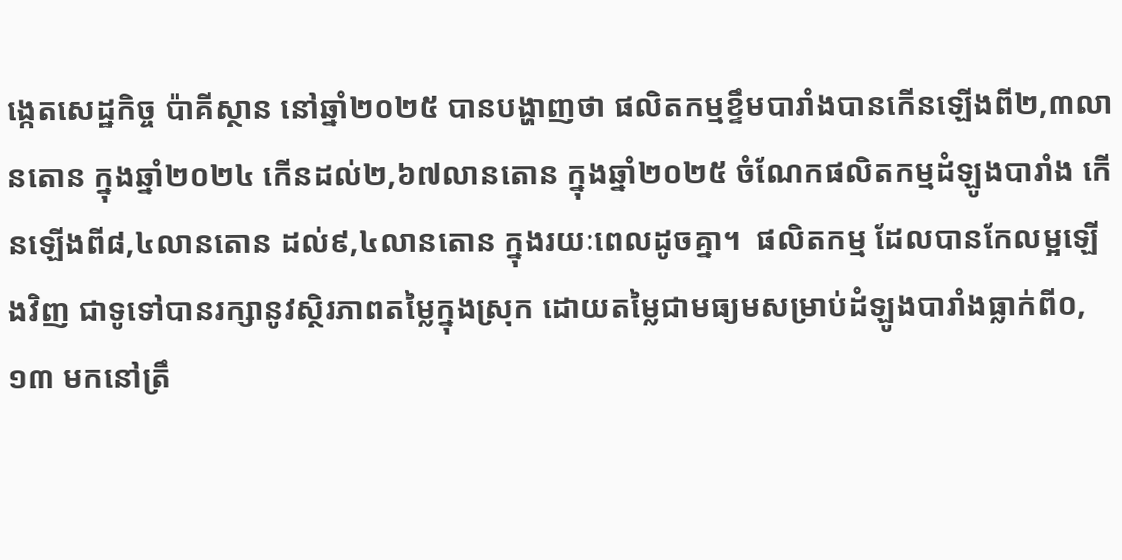ង្កេតសេដ្ឋកិច្ច ប៉ាគីស្ថាន នៅឆ្នាំ២០២៥ បានបង្ហាញថា ផលិតកម្មខ្ទឹមបារាំងបានកើនឡើងពី២,៣លានតោន ក្នុងឆ្នាំ២០២៤ កើនដល់២,៦៧លានតោន ក្នុងឆ្នាំ២០២៥ ចំណែកផលិតកម្មដំឡូងបារាំង កើនឡើងពី៨,៤លានតោន ដល់៩,៤លានតោន ក្នុងរយៈពេលដូចគ្នា។  ផលិតកម្ម ដែលបានកែលម្អឡើងវិញ ជាទូទៅបានរក្សានូវស្ថិរភាពតម្លៃក្នុងស្រុក ដោយតម្លៃជាមធ្យមសម្រាប់ដំឡូងបារាំងធ្លាក់ពី០,១៣ មកនៅត្រឹ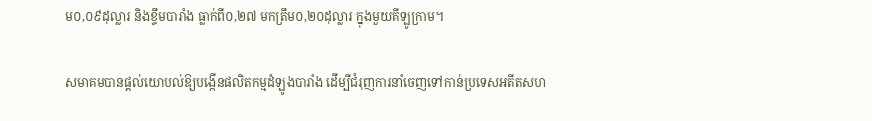ម០,០៩ដុល្លារ និងខ្ទឹមបារាំង ធ្លាក់ពី០,២៧ មកត្រឹម០,២០ដុល្លារ ក្នុងមួយគីឡូក្រាម។

សមាគមបានផ្តល់យោបល់ឱ្យបង្កើនផលិតកម្មដំឡូងបារាំង ដើម្បីជំរុញការនាំចេញទៅកាន់ប្រទេសអតីតសហ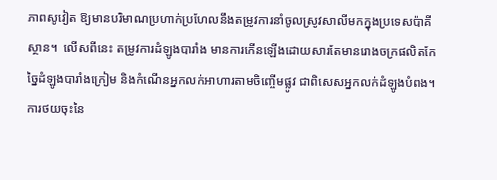ភាពសូវៀត ឱ្យមានបរិមាណប្រហាក់ប្រហែលនឹងតម្រូវការនាំចូលស្រូវសាលីមកក្នុងប្រទេសប៉ាគីស្ថាន។  លើសពីនេះ តម្រូវការដំឡូងបារាំង មានការកើនឡើងដោយសារតែមានរោងចក្រផលិតកែច្នៃដំឡូងបារាំងក្រៀម និងកំណើនអ្នកលក់អាហារតាមចិញ្ចើមផ្លូវ ជាពិសេសអ្នកលក់ដំឡូងបំពង។  ការថយចុះនៃ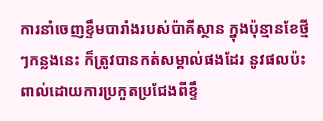ការនាំចេញខ្ទឹមបារាំងរបស់ប៉ាគីស្ថាន ក្នុងប៉ុន្មានខែថ្មីៗកន្លងនេះ ក៏ត្រូវបានកត់សម្គាល់ផងដែរ នូវផលប៉ះពាល់ដោយការប្រកួតប្រជែងពីខ្ទឹ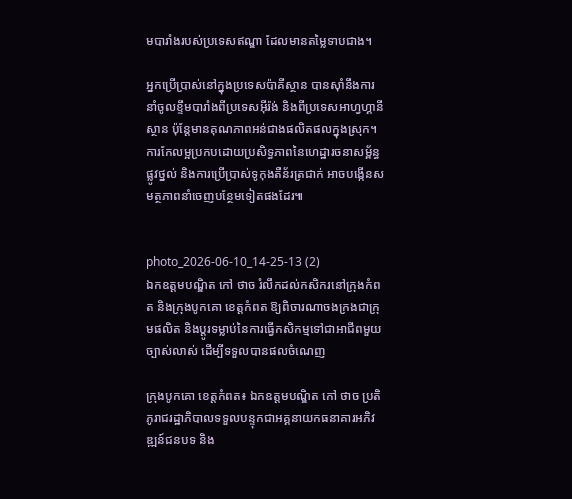មបារាំងរបស់ប្រទេសឥណ្ឌា ដែលមានតម្លៃទាបជាង។

អ្នកប្រើប្រាស់នៅក្នុងប្រទេសប៉ាគីស្ថាន បានស៊ាំនឹងការនាំចូលខ្ទឹមបារាំងពីប្រទេសអ៊ីរ៉ង់ និងពីប្រទេសអាហ្វហ្គានីស្ថាន ប៉ុន្តែមានគុណភាពអន់ជាងផលិតផលក្នុងស្រុក។ ការកែលម្អប្រកបដោយប្រសិទ្ធភាពនៃហេដ្ឋារចនាសម្ព័ន្ធផ្លូវថ្នល់ និងការប្រើប្រាស់ទូកុងតឺន័រត្រជាក់ អាចបង្កើនសមត្ថភាពនាំចេញបន្ថែមទៀតផងដែរ៕


photo_2026-06-10_14-25-13 (2)
ឯកឧត្តមបណ្ឌិត កៅ ថាច រំលឹកដល់កសិករនៅក្រុងកំពត និងក្រុងបូកគោ ខេត្តកំពត ឱ្យពិចារណាចងក្រងជាក្រុមផលិត និងប្តូរទម្លាប់នៃការធ្វើកសិកម្មទៅជាអាជីពមួយច្បាស់លាស់ ដើម្បីទទួលបានផលចំណេញ

ក្រុងបូកគោ ខេត្តកំពត៖ ឯកឧត្តមបណ្ឌិត កៅ ថាច ប្រតិភូរាជរដ្ឋាភិបាលទទួលបន្ទុកជាអគ្គនាយកធនាគារអភិវឌ្ឍន៍ជនបទ និង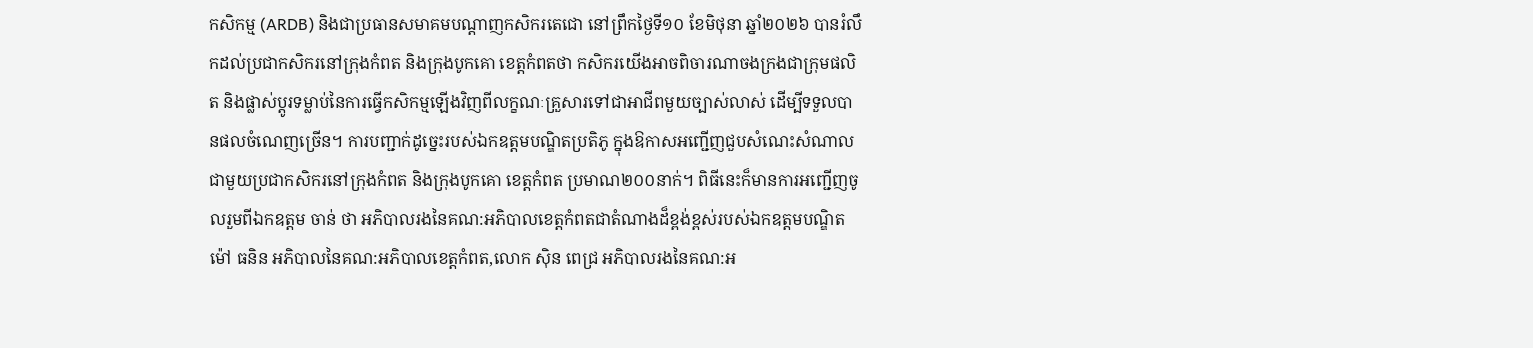កសិកម្ម (ARDB) និងជាប្រធានសមាគមបណ្តាញកសិករតេជោ នៅព្រឹកថ្ងៃទី១០ ខែមិថុនា ឆ្នាំ២០២៦ បានរំលឹកដល់ប្រជាកសិករនៅក្រុងកំពត និងក្រុងបូកគោ ខេត្តកំពតថា កសិករយើងអាចពិចារណាចងក្រងជាក្រុមផលិត និងផ្លាស់ប្តូរទម្លាប់នៃការធ្វើកសិកម្មឡើងវិញពីលក្ខណៈគ្រួសារទៅជាអាជីពមួយច្បាស់លាស់ ដើម្បីទទួលបានផលចំណេញច្រើន។ ការបញ្ជាក់ដូច្នេះរបស់ឯកឧត្តមបណ្ឌិតប្រតិភូ ក្នុងឱកាសអញ្ជើញជួបសំណេះសំណាលជាមួយប្រជាកសិករនៅក្រុងកំពត និងក្រុងបូកគោ ខេត្តកំពត ប្រមាណ២០០នាក់។ ពិធីនេះក៏មានការអញ្ជើញចូលរួមពីឯកឧត្តម ចាន់ ថា អភិបាលរងនៃគណ:អភិបាលខេត្តកំពតជាតំណាងដ៏ខ្ពង់ខ្ពស់របស់ឯកឧត្តមបណ្ឌិត ម៉ៅ ធនិន អភិបាលនៃគណ:អភិបាលខេត្តកំពត,លោក ស៊ិន ពេជ្រ អភិបាលរងនៃគណ:អ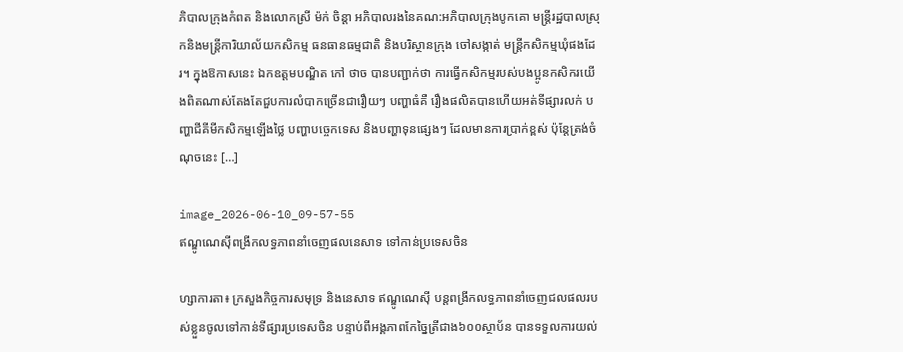ភិបាលក្រុងកំពត និងលោកស្រី ម៉ក់ ចិន្តា អភិបាលរងនៃគណ:អភិបាលក្រុងបូកគោ មន្ត្រីរដ្ឋបាលស្រុកនិងមន្ត្រីការិយាល័យកសិកម្ម ធនធានធម្មជាតិ និងបរិស្ថានក្រុង ចៅសង្កាត់ មន្ត្រីកសិកម្មឃុំផងដែរ។ ក្នុងឱកាសនេះ ឯកឧត្តមបណ្ឌិត កៅ ថាច បានបញ្ជាក់ថា ការធ្វើកសិកម្មរបស់បងប្អូនកសិករយើងពិតណាស់តែងតែជួបការលំបាកច្រើនជារឿយៗ បញ្ហាធំគឺ រឿងផលិតបានហើយអត់ទីផ្សារលក់ បញ្ហាជីគីមីកសិកម្មឡើងថ្លៃ បញ្ហាបច្ចេកទេស និងបញ្ហាទុនផ្សេងៗ ដែលមានការប្រាក់ខ្ពស់ ប៉ុន្តែត្រង់ចំណុចនេះ […]

image_2026-06-10_09-57-55
ឥណ្ឌូណេស៊ីពង្រីកលទ្ធភាពនាំចេញផលនេសាទ ទៅកាន់ប្រទេសចិន

ហ្សាការតា៖ ក្រសួងកិច្ចការសមុទ្រ និងនេសាទ ឥណ្ឌូណេស៊ី បន្តពង្រីកលទ្ធភាពនាំចេញជលផលរបស់ខ្លួនចូលទៅកាន់ទីផ្សារប្រទេសចិន បន្ទាប់ពីអង្គភាពកែច្នៃត្រីជាង៦០០ស្ថាប័ន បានទទួលការយល់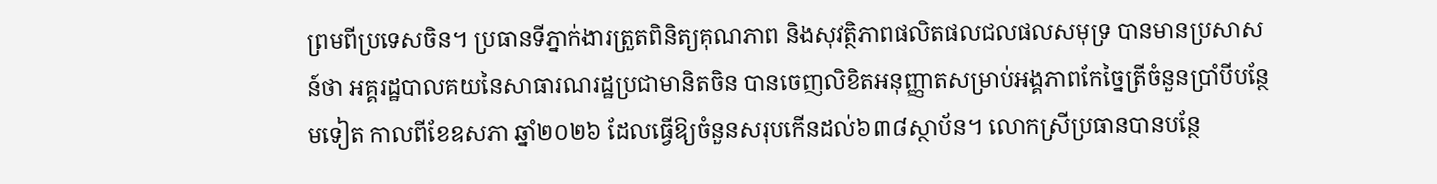ព្រមពីប្រទេសចិន។ ប្រធានទីភ្នាក់ងារត្រួតពិនិត្យគុណភាព និងសុវត្ថិភាពផលិតផលជលផលសមុទ្រ បានមានប្រសាសន៍ថា អគ្គរដ្ឋបាលគយនៃសាធារណរដ្ឋប្រជាមានិតចិន បានចេញលិខិតអនុញ្ញាតសម្រាប់អង្គភាពកែច្នៃត្រីចំនួនប្រាំបីបន្ថែមទៀត កាលពីខែឧសភា ឆ្នាំ២០២៦ ដែលធ្វើឱ្យចំនួនសរុបកើនដល់៦៣៨ស្ថាប័ន។ លោកស្រីប្រធានបានបន្ថែ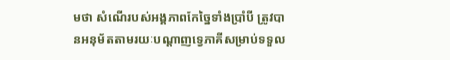មថា សំណើរបស់អង្គភាពកែច្នៃទាំងប្រាំបី ត្រូវបានអនុម័តតាមរយៈបណ្តាញទ្វេភាគីសម្រាប់ទទួល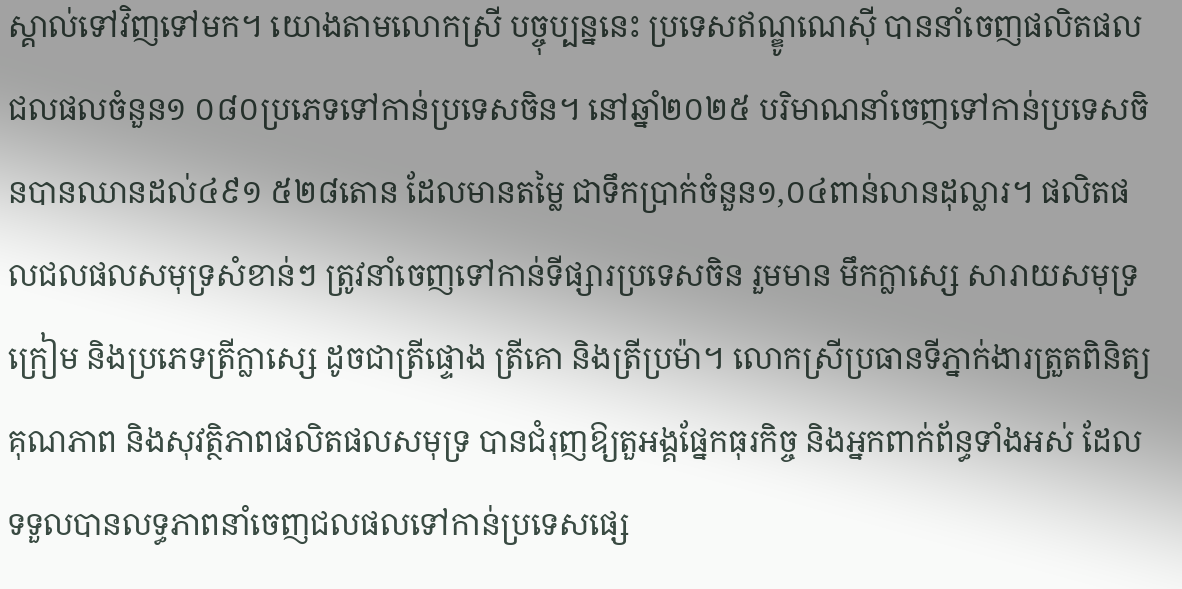ស្គាល់ទៅវិញទៅមក។ យោងតាមលោកស្រី បច្ចុប្បន្ននេះ ប្រទេសឥណ្ឌូណេស៊ី បាននាំចេញផលិតផលជលផលចំនួន១ ០៨០ប្រភេទទៅកាន់ប្រទេសចិន។ នៅឆ្នាំ២០២៥ បរិមាណនាំចេញទៅកាន់ប្រទេសចិនបានឈានដល់៤៩១ ៥២៨តោន ដែលមានតម្លៃ ជាទឹកប្រាក់ចំនួន១,០៤ពាន់លានដុល្លារ។ ផលិតផលជលផលសមុទ្រសំខាន់ៗ ត្រូវនាំចេញទៅកាន់ទីផ្សារប្រទេសចិន រួមមាន មឹកក្លាស្សេ សារាយសមុទ្រក្រៀម និងប្រភេទត្រីក្លាស្សេ ដូចជាត្រីផ្ទោង ត្រីគោ និងត្រីប្រម៉ា។ លោកស្រីប្រធានទីភ្នាក់ងារត្រួតពិនិត្យគុណភាព និងសុវត្ថិភាពផលិតផលសមុទ្រ បានជំរុញឱ្យតួអង្គផ្នែកធុរកិច្ច និងអ្នកពាក់ព័ន្ធទាំងអស់ ដែលទទួលបានលទ្ធភាពនាំចេញជលផលទៅកាន់ប្រទេសផ្សេ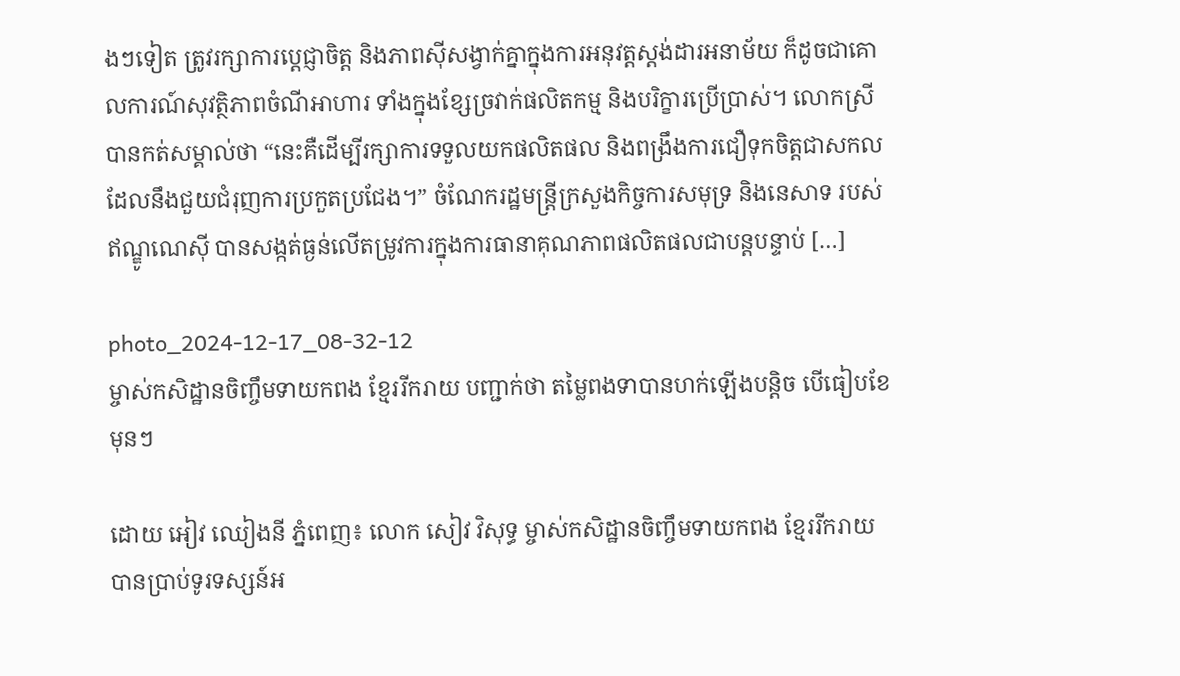ងៗទៀត ត្រូវរក្សាការប្តេជ្ញាចិត្ត និងភាពស៊ីសង្វាក់គ្នាក្នុងការអនុវត្តស្តង់ដារអនាម័យ ក៏ដូចជាគោលការណ៍សុវត្ថិភាពចំណីអាហារ ទាំងក្នុងខ្សែច្រវាក់ផលិតកម្ម និងបរិក្ខារប្រើប្រាស់។ លោកស្រីបានកត់សម្គាល់ថា “នេះគឺដើម្បីរក្សាការទទួលយកផលិតផល និងពង្រឹងការជឿទុកចិត្តជាសកល ដែលនឹងជួយជំរុញការប្រកួតប្រជែង។” ចំណែករដ្ឋមន្ត្រីក្រសួងកិច្ចការសមុទ្រ និងនេសាទ របស់ឥណ្ឌូណេស៊ី បានសង្កត់ធ្ងន់លើតម្រូវការក្នុងការធានាគុណភាពផលិតផលជាបន្តបន្ទាប់ […]

photo_2024-12-17_08-32-12
ម្ចាស់កសិដ្ឋានចិញ្ចឹមទាយកពង ខ្មែររីករាយ បញ្ជាក់ថា តម្លៃពងទាបានហក់ឡើងបន្តិច បើធៀបខែមុនៗ

ដោយ អៀវ ឈៀងនី ភ្នំពេញ៖ លោក សៀវ វិសុទ្ធ ម្ចាស់កសិដ្ឋានចិញ្ចឹមទាយកពង ខ្មែររីករាយ បានប្រាប់ទូរទស្សន៍អ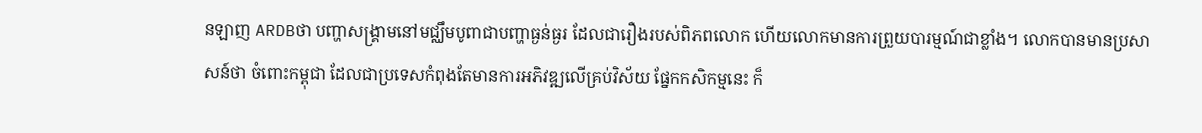នឡាញ ARDBថា បញ្ហាសង្រ្គាមនៅមជ្ឈឹមបូពាជាបញ្ហាធ្ងន់ធ្ងរ ដែលជារឿងរបស់ពិភពលោក ហើយលោកមានការព្រួយបារម្មណ៍ជាខ្លាំង។ លោកបានមានប្រសាសន៍ថា ចំពោះកម្ពុជា ដែលជាប្រទេសកំពុងតែមានការអភិវឌ្ឍលើគ្រប់វិស័យ ផ្នែកកសិកម្មនេះ ក៏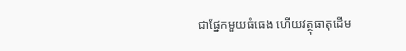ជាផ្នែកមួយធំធេង ហើយវត្ថុធាតុដើម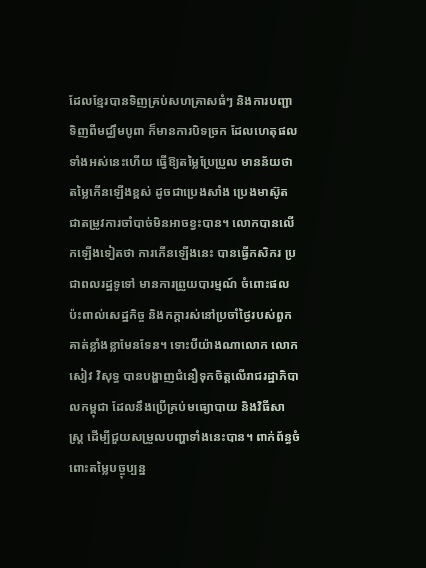ដែលខ្មែរបានទិញគ្រប់សហគ្រាសធំៗ និងការបញ្ជាទិញពីមជ្ឈឹមបូពា ក៏មានការបិទច្រក ដែលហេតុផលទាំងអស់នេះហើយ ធ្វើឱ្យតម្លៃប្រែប្រួល មានន័យថា តម្លៃកើនឡើងខ្ពស់ ដូចជាប្រេងសាំង ប្រេងមាស៊ូត ជាតម្រូវការចាំបាច់មិនអាចខ្វះបាន។ លោកបានលើកឡើងទៀតថា ការកើនឡើងនេះ បានធ្វើកសិករ ប្រជាពលរដ្ឋទូទៅ មានការព្រួយបារម្មណ៍ ចំពោះផលប៉ះពាល់សេដ្ឋកិច្ច និងកក្តារស់នៅប្រចាំថ្ងៃរបស់ពួកគាត់ខ្លាំងខ្លាមែនទែន។ ទោះបីយ៉ាងណាលោក លោក សៀវ វិសុទ្ធ បានបង្ហាញជំនឿទុកចិត្តលើរាជរដ្ឋាភិបាលកម្ពុជា ដែលនឹងប្រើគ្រប់មធ្យោបាយ និងវិធីសាស្រ្ត ដើម្បីជួយសម្រួលបញ្ហាទាំងនេះបាន។ ពាក់ព័ន្ធចំពោះតម្លៃបច្ចុប្បន្ន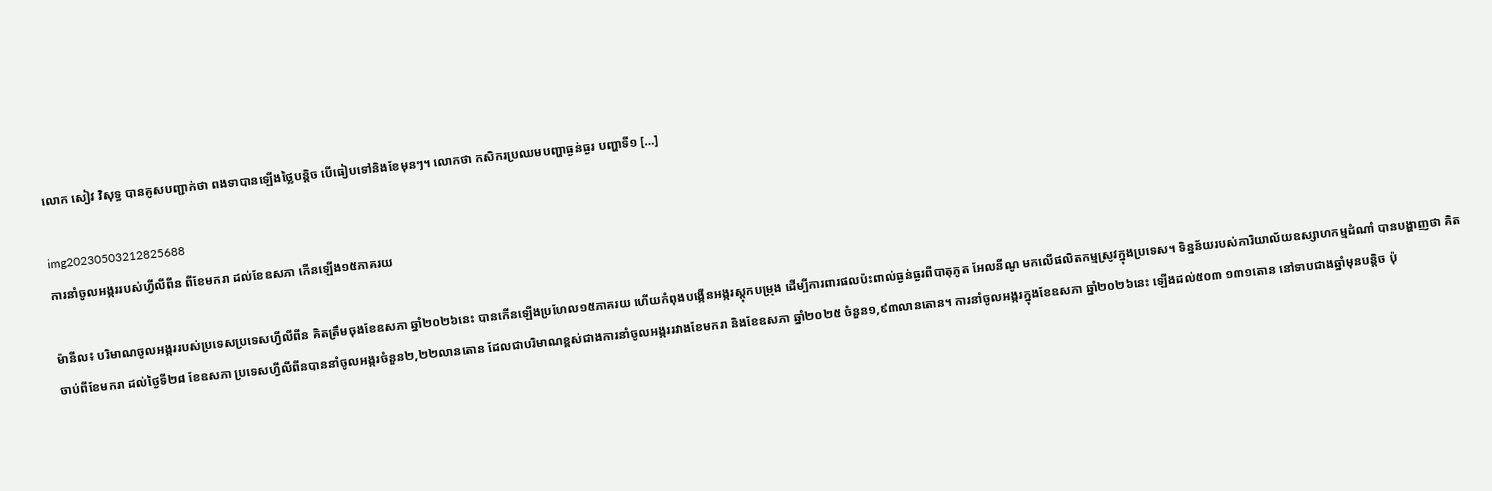លោក សៀវ វិសុទ្ធ បានគូសបញ្ជាក់ថា ពងទាបានឡើងថ្លៃបន្តិច បើធៀបទៅនិងខែមុនៗ។ លោកថា កសិករប្រឈមបញ្ហាធ្ងន់ធ្ងរ បញ្ហាទី១ […]

img20230503212825688
ការនាំចូលអង្កររបស់ហ្វីលីពីន ពីខែមករា ដល់ខែឧសភា កើនឡើង១៥ភាគរយ

ម៉ានីល៖ បរិមាណចូលអង្កររបស់ប្រទេសប្រទេសហ្វីលីពីន គិតត្រឹមចុងខែឧសភា ឆ្នាំ២០២៦នេះ បានកើនឡើងប្រហែល១៥ភាគរយ ហើយកំពុងបង្កើនអង្ករស្តុកបម្រុង ដើម្បីការពារផលប៉ះពាល់ធ្ងន់ធ្ងរពីបាតុភូត អែលនីណូ មកលើផលិតកម្មស្រូវក្នុងប្រទេស។ ទិន្នន័យរបស់ការិយាល័យឧស្សាហកម្មដំណាំ បានបង្ហាញថា គិតចាប់ពីខែមករា ដល់ថ្ងៃទី២៨ ខែឧសភា ប្រទេសហ្វីលីពីនបាននាំចូលអង្ករចំនួន២,២២លានតោន ដែលជាបរិមាណខ្ពស់ជាងការនាំចូលអង្កររវាងខែមករា និងខែឧសភា ឆ្នាំ២០២៥ ចំនួន១,៩៣លានតោន។ ការនាំចូលអង្ករក្នុងខែឧសភា ឆ្នាំ២០២៦នេះ ឡើងដល់៥០៣ ១៣១តោន នៅទាបជាងឆ្នាំមុនបន្តិច ប៉ុ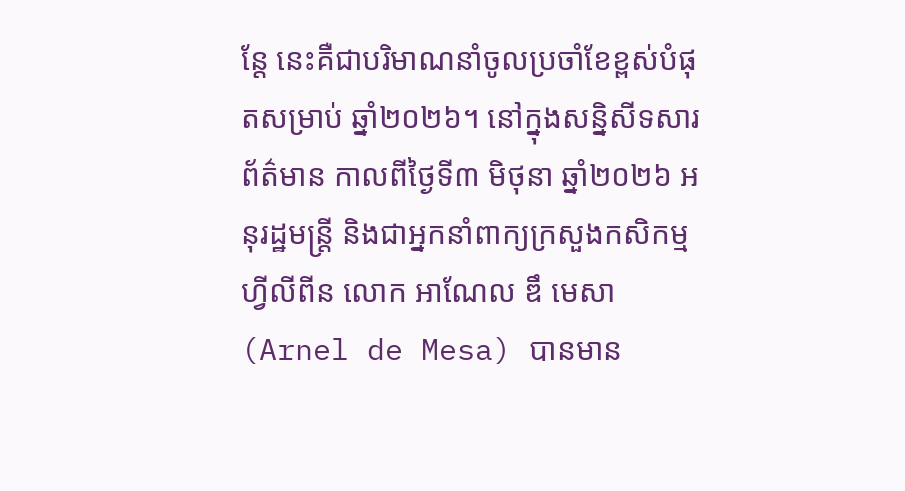ន្តែ នេះគឺជាបរិមាណនាំចូលប្រចាំខែខ្ពស់បំផុតសម្រាប់ ឆ្នាំ២០២៦។ នៅក្នុងសន្និសីទសារព័ត៌មាន កាលពីថ្ងៃទី៣ មិថុនា ឆ្នាំ២០២៦ អនុរដ្ឋមន្ត្រី និងជាអ្នកនាំពាក្យក្រសួងកសិកម្ម ហ្វីលីពីន លោក អាណែល ឌឹ មេសា (Arnel de Mesa) បានមាន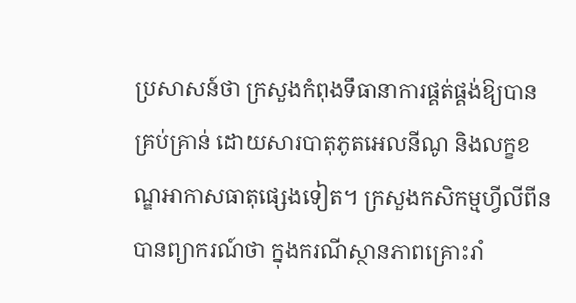ប្រសាសន៍ថា ក្រសួងកំពុងទឹធានាការផ្គត់ផ្គង់ឱ្យបានគ្រប់គ្រាន់ ដោយសារបាតុភូតអេលនីណូ និងលក្ខខណ្ឌអាកាសធាតុផ្សេងទៀត។ ក្រសួងកសិកម្មហ្វីលីពីន បានព្យាករណ៍ថា ក្នុងករណីស្ថានភាពគ្រោះរាំ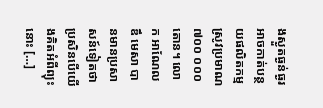ងស្ងួតធ្ងន់ធ្ងរអាចកាត់បន្ថយផលិតកម្មស្រូវប្រមាណ៧០០ ០០០តោន។ លោក អាណែល ឌឹ មេសា បានមានប្រសាសន៍ទៀតថា ប្រសិនបើយើងគិតអំពីព្យុះនោះ […]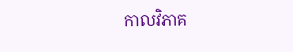កាលវិភាគ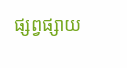ផ្សព្វផ្សាយ